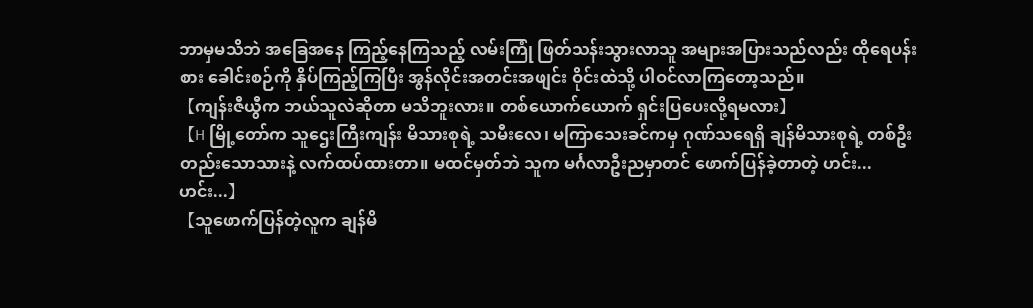ဘာမှမသိဘဲ အခြေအနေ ကြည့်နေကြသည့် လမ်းကြုံ ဖြတ်သန်းသွားလာသူ အများအပြားသည်လည်း ထိုရေပန်းစား ခေါင်းစဉ်ကို နှိပ်ကြည့်ကြပြီး အွန်လိုင်းအတင်းအဖျင်း ဝိုင်းထဲသို့ ပါဝင်လာကြတော့သည်။
【ကျန်းဇီယွီက ဘယ်သူလဲဆိုတာ မသိဘူးလား။ တစ်ယောက်ယောက် ရှင်းပြပေးလို့ရမလား】
【H မြို့တော်က သူဌေးကြီးကျန်း မိသားစုရဲ့ သမီးလေ၊ မကြာသေးခင်ကမှ ဂုဏ်သရေရှိ ချန်မိသားစုရဲ့ တစ်ဦးတည်းသောသားနဲ့ လက်ထပ်ထားတာ။ မထင်မှတ်ဘဲ သူက မင်္ဂလာဦးညမှာတင် ဖောက်ပြန်ခဲ့တာတဲ့ ဟင်း... ဟင်း...】
【သူဖောက်ပြန်တဲ့လူက ချန်မိ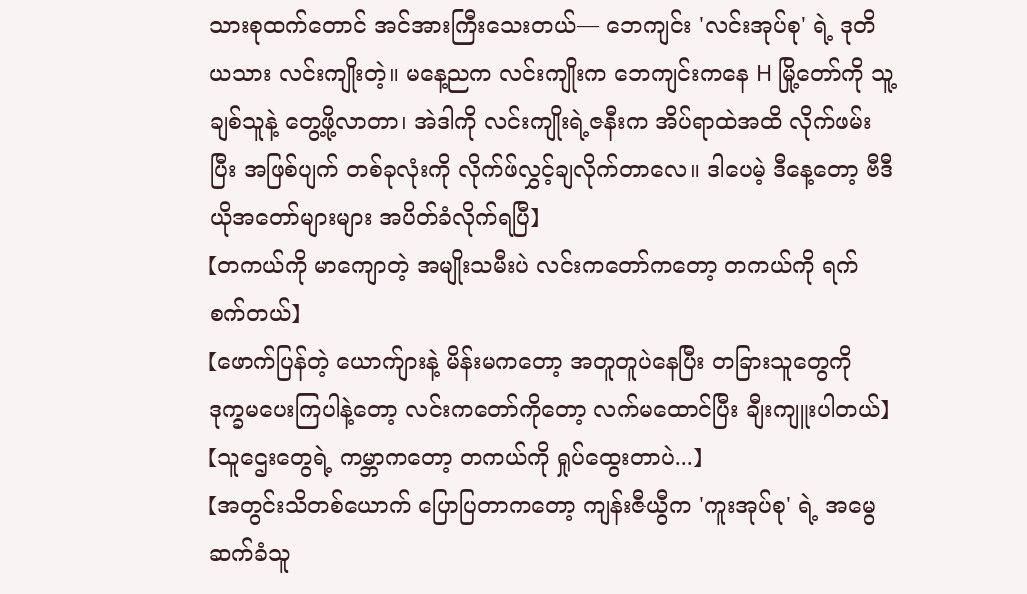သားစုထက်တောင် အင်အားကြီးသေးတယ်— ဘေကျင်း 'လင်းအုပ်စု' ရဲ့ ဒုတိယသား လင်းကျိုးတဲ့။ မနေ့ညက လင်းကျိုးက ဘေကျင်းကနေ H မြို့တော်ကို သူ့ချစ်သူနဲ့ တွေ့ဖို့လာတာ၊ အဲဒါကို လင်းကျိုးရဲ့ဇနီးက အိပ်ရာထဲအထိ လိုက်ဖမ်းပြီး အဖြစ်ပျက် တစ်ခုလုံးကို လိုက်ဖ်လွှင့်ချလိုက်တာလေ။ ဒါပေမဲ့ ဒီနေ့တော့ ဗီဒီယိုအတော်များများ အပိတ်ခံလိုက်ရပြီ】
【တကယ်ကို မာကျောတဲ့ အမျိုးသမီးပဲ လင်းကတော်ကတော့ တကယ်ကို ရက်စက်တယ်】
【ဖောက်ပြန်တဲ့ ယောက်ျားနဲ့ မိန်းမကတော့ အတူတူပဲနေပြီး တခြားသူတွေကို ဒုက္ခမပေးကြပါနဲ့တော့ လင်းကတော်ကိုတော့ လက်မထောင်ပြီး ချီးကျူးပါတယ်】
【သူဌေးတွေရဲ့ ကမ္ဘာကတော့ တကယ်ကို ရှုပ်ထွေးတာပဲ...】
【အတွင်းသိတစ်ယောက် ပြောပြတာကတော့ ကျန်းဇီယွီက 'ကူးအုပ်စု' ရဲ့ အမွေဆက်ခံသူ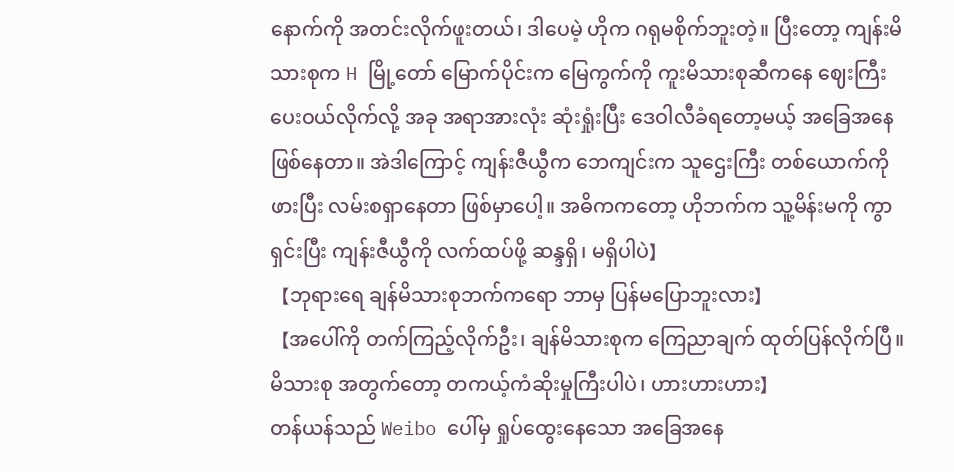နောက်ကို အတင်းလိုက်ဖူးတယ်၊ ဒါပေမဲ့ ဟိုက ဂရုမစိုက်ဘူးတဲ့။ ပြီးတော့ ကျန်းမိသားစုက H မြို့တော် မြောက်ပိုင်းက မြေကွက်ကို ကူးမိသားစုဆီကနေ ဈေးကြီးပေးဝယ်လိုက်လို့ အခု အရာအားလုံး ဆုံးရှုံးပြီး ဒေဝါလီခံရတော့မယ့် အခြေအနေ ဖြစ်နေတာ။ အဲဒါကြောင့် ကျန်းဇီယွီက ဘေကျင်းက သူဌေးကြီး တစ်ယောက်ကို ဖားပြီး လမ်းစရှာနေတာ ဖြစ်မှာပေါ့။ အဓိကကတော့ ဟိုဘက်က သူ့မိန်းမကို ကွာရှင်းပြီး ကျန်းဇီယွီကို လက်ထပ်ဖို့ ဆန္ဒရှိ၊ မရှိပါပဲ】
【ဘုရားရေ ချန်မိသားစုဘက်ကရော ဘာမှ ပြန်မပြောဘူးလား】
【အပေါ်ကို တက်ကြည့်လိုက်ဦး၊ ချန်မိသားစုက ကြေညာချက် ထုတ်ပြန်လိုက်ပြီ။ မိသားစု အတွက်တော့ တကယ့်ကံဆိုးမှုကြီးပါပဲ၊ ဟားဟားဟား】
တန်ယန်သည် Weibo ပေါ်မှ ရှုပ်ထွေးနေသော အခြေအနေ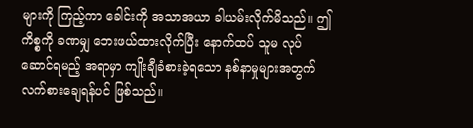များကို ကြည့်ကာ ခေါင်းကို အသာအယာ ခါယမ်းလိုက်မိသည်။ ဤကိစ္စကို ခဏမျှ ဘေးဖယ်ထားလိုက်ပြီး နောက်ထပ် သူမ လုပ်ဆောင်ရမည့် အရာမှာ ကျိုးချီခံစားခဲ့ရသော နစ်နာမှုများအတွက် လက်စားချေရန်ပင် ဖြစ်သည်။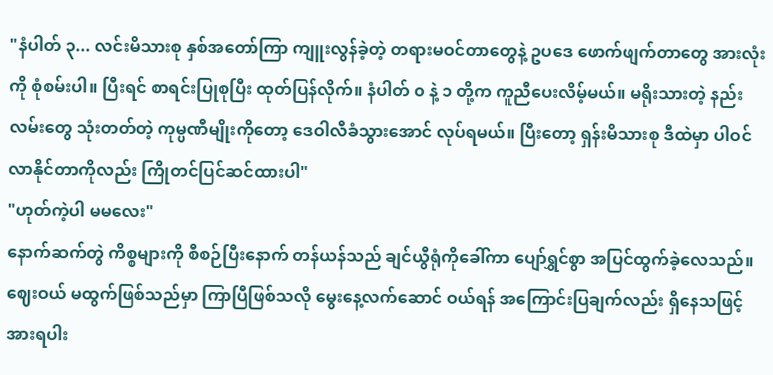"နံပါတ် ၃... လင်းမိသားစု နှစ်အတော်ကြာ ကျူးလွန်ခဲ့တဲ့ တရားမဝင်တာတွေနဲ့ ဥပဒေ ဖောက်ဖျက်တာတွေ အားလုံးကို စုံစမ်းပါ။ ပြီးရင် စာရင်းပြုစုပြီး ထုတ်ပြန်လိုက်။ နံပါတ် ၀ နဲ့ ၁ တို့က ကူညီပေးလိမ့်မယ်။ မရိုးသားတဲ့ နည်းလမ်းတွေ သုံးတတ်တဲ့ ကုမ္ပဏီမျိုးကိုတော့ ဒေဝါလီခံသွားအောင် လုပ်ရမယ်။ ပြီးတော့ ရှန်းမိသားစု ဒီထဲမှာ ပါဝင်လာနိုင်တာကိုလည်း ကြိုတင်ပြင်ဆင်ထားပါ"
"ဟုတ်ကဲ့ပါ မမလေး"
နောက်ဆက်တွဲ ကိစ္စများကို စီစဉ်ပြီးနောက် တန်ယန်သည် ချင်ယွီရုံကိုခေါ်ကာ ပျော်ရွှင်စွာ အပြင်ထွက်ခဲ့လေသည်။ ဈေးဝယ် မထွက်ဖြစ်သည်မှာ ကြာပြီဖြစ်သလို မွေးနေ့လက်ဆောင် ဝယ်ရန် အကြောင်းပြချက်လည်း ရှိနေသဖြင့် အားရပါး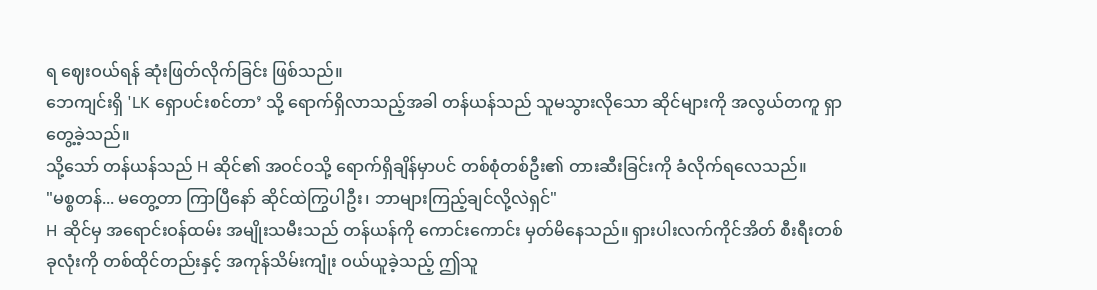ရ ဈေးဝယ်ရန် ဆုံးဖြတ်လိုက်ခြင်း ဖြစ်သည်။
ဘေကျင်းရှိ 'LK ရှောပင်းစင်တာ’ သို့ ရောက်ရှိလာသည့်အခါ တန်ယန်သည် သူမသွားလိုသော ဆိုင်များကို အလွယ်တကူ ရှာတွေ့ခဲ့သည်။
သို့သော် တန်ယန်သည် H ဆိုင်၏ အဝင်ဝသို့ ရောက်ရှိချိန်မှာပင် တစ်စုံတစ်ဦး၏ တားဆီးခြင်းကို ခံလိုက်ရလေသည်။
"မစ္စတန်... မတွေ့တာ ကြာပြီနော် ဆိုင်ထဲကြွပါဦး၊ ဘာများကြည့်ချင်လို့လဲရှင်"
H ဆိုင်မှ အရောင်းဝန်ထမ်း အမျိုးသမီးသည် တန်ယန်ကို ကောင်းကောင်း မှတ်မိနေသည်။ ရှားပါးလက်ကိုင်အိတ် စီးရီးတစ်ခုလုံးကို တစ်ထိုင်တည်းနှင့် အကုန်သိမ်းကျုံး ဝယ်ယူခဲ့သည့် ဤသူ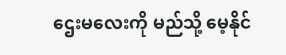ဌေးမလေးကို မည်သို့ မေ့နိုင်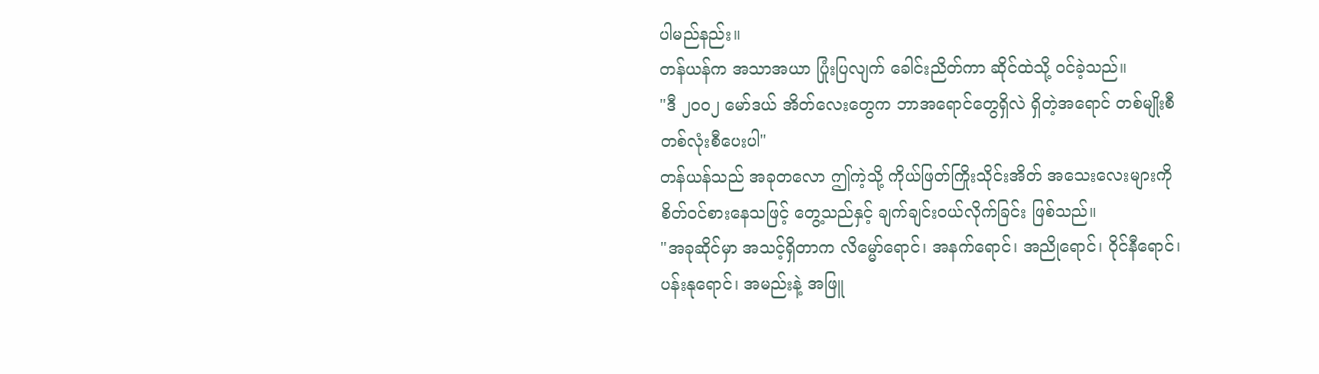ပါမည်နည်း။
တန်ယန်က အသာအယာ ပြုံးပြလျက် ခေါင်းညိတ်ကာ ဆိုင်ထဲသို့ ဝင်ခဲ့သည်။
"ဒီ ၂၀၀၂ မော်ဒယ် အိတ်လေးတွေက ဘာအရောင်တွေရှိလဲ ရှိတဲ့အရောင် တစ်မျိုးစီ တစ်လုံးစီပေးပါ"
တန်ယန်သည် အခုတလော ဤကဲ့သို့ ကိုယ်ဖြတ်ကြိုးသိုင်းအိတ် အသေးလေးများကို စိတ်ဝင်စားနေသဖြင့် တွေ့သည်နှင့် ချက်ချင်းဝယ်လိုက်ခြင်း ဖြစ်သည်။
"အခုဆိုင်မှာ အသင့်ရှိတာက လိမ္မော်ရောင်၊ အနက်ရောင်၊ အညိုရောင်၊ ဝိုင်နီရောင်၊ ပန်းနုရောင်၊ အမည်းနဲ့ အဖြူ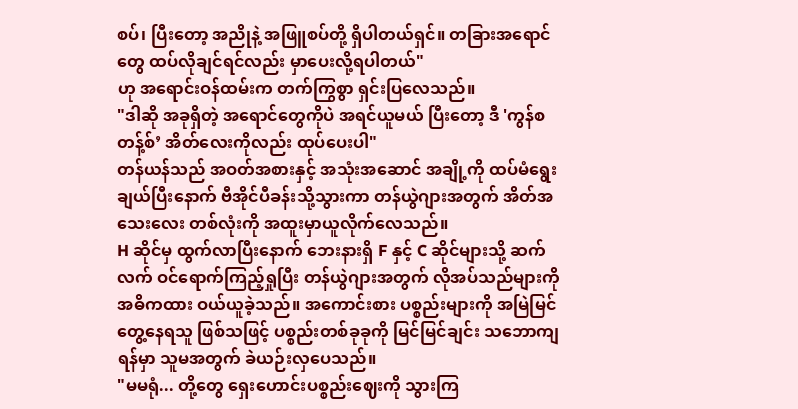စပ်၊ ပြီးတော့ အညိုနဲ့ အဖြူစပ်တို့ ရှိပါတယ်ရှင်။ တခြားအရောင်တွေ ထပ်လိုချင်ရင်လည်း မှာပေးလို့ရပါတယ်"
ဟု အရောင်းဝန်ထမ်းက တက်ကြွစွာ ရှင်းပြလေသည်။
"ဒါဆို အခုရှိတဲ့ အရောင်တွေကိုပဲ အရင်ယူမယ် ပြီးတော့ ဒီ 'ကွန်စတန့်စ်’ အိတ်လေးကိုလည်း ထုပ်ပေးပါ"
တန်ယန်သည် အဝတ်အစားနှင့် အသုံးအဆောင် အချို့ကို ထပ်မံရွေးချယ်ပြီးနောက် ဗီအိုင်ပီခန်းသို့သွားကာ တန်ယွဲဂျားအတွက် အိတ်အသေးလေး တစ်လုံးကို အထူးမှာယူလိုက်လေသည်။
H ဆိုင်မှ ထွက်လာပြီးနောက် ဘေးနားရှိ F နှင့် C ဆိုင်များသို့ ဆက်လက် ဝင်ရောက်ကြည့်ရှုပြီး တန်ယွဲဂျားအတွက် လိုအပ်သည်များကို အဓိကထား ဝယ်ယူခဲ့သည်။ အကောင်းစား ပစ္စည်းများကို အမြဲမြင်တွေ့နေရသူ ဖြစ်သဖြင့် ပစ္စည်းတစ်ခုခုကို မြင်မြင်ချင်း သဘောကျရန်မှာ သူမအတွက် ခဲယဉ်းလှပေသည်။
"မမရုံ... တို့တွေ ရှေးဟောင်းပစ္စည်းဈေးကို သွားကြ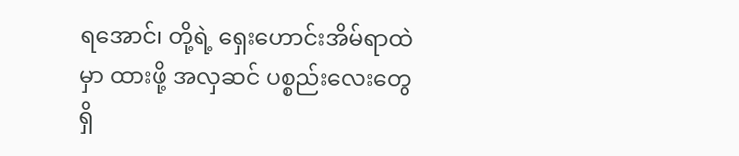ရအောင်၊ တို့ရဲ့ ရှေးဟောင်းအိမ်ရာထဲမှာ ထားဖို့ အလှဆင် ပစ္စည်းလေးတွေ ရှိ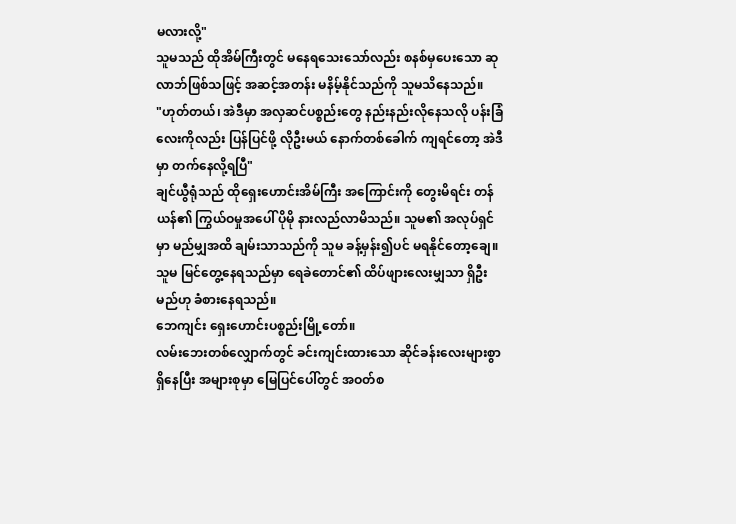မလားလို့"
သူမသည် ထိုအိမ်ကြီးတွင် မနေရသေးသော်လည်း စနစ်မှပေးသော ဆုလာဘ်ဖြစ်သဖြင့် အဆင့်အတန်း မနိမ့်နိုင်သည်ကို သူမသိနေသည်။
"ဟုတ်တယ်၊ အဲဒီမှာ အလှဆင်ပစ္စည်းတွေ နည်းနည်းလိုနေသလို ပန်းခြံလေးကိုလည်း ပြန်ပြင်ဖို့ လိုဦးမယ် နောက်တစ်ခေါက် ကျရင်တော့ အဲဒီမှာ တက်နေလို့ရပြီ"
ချင်ယွီရုံသည် ထိုရှေးဟောင်းအိမ်ကြီး အကြောင်းကို တွေးမိရင်း တန်ယန်၏ ကြွယ်ဝမှုအပေါ် ပိုမို နားလည်လာမိသည်။ သူမ၏ အလုပ်ရှင်မှာ မည်မျှအထိ ချမ်းသာသည်ကို သူမ ခန့်မှန်း၍ပင် မရနိုင်တော့ချေ။ သူမ မြင်တွေ့နေရသည်မှာ ရေခဲတောင်၏ ထိပ်ဖျားလေးမျှသာ ရှိဦးမည်ဟု ခံစားနေရသည်။
ဘေကျင်း ရှေးဟောင်းပစ္စည်းမြို့တော်။
လမ်းဘေးတစ်လျှောက်တွင် ခင်းကျင်းထားသော ဆိုင်ခန်းလေးများစွာ ရှိနေပြီး အများစုမှာ မြေပြင်ပေါ်တွင် အဝတ်စ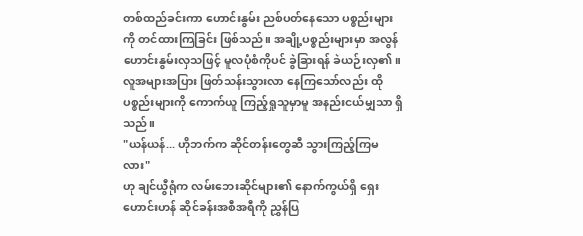တစ်ထည်ခင်းကာ ဟောင်းနွမ်း ညစ်ပတ်နေသော ပစ္စည်းများကို တင်ထားကြခြင်း ဖြစ်သည်။ အချို့ပစ္စည်းများမှာ အလွန် ဟောင်းနွမ်းလှသဖြင့် မူလပုံစံကိုပင် ခွဲခြားရန် ခဲယဉ်းလှ၏။ လူအများအပြား ဖြတ်သန်းသွားလာ နေကြသော်လည်း ထိုပစ္စည်းများကို ကောက်ယူ ကြည့်ရှုသူမှာမူ အနည်းငယ်မျှသာ ရှိသည်။
"ယန်ယန်... ဟိုဘက်က ဆိုင်တန်းတွေဆီ သွားကြည့်ကြမလား"
ဟု ချင်ယွီရုံက လမ်းဘေးဆိုင်များ၏ နောက်ကွယ်ရှိ ရှေးဟောင်းဟန် ဆိုင်ခန်းအစီအရီကို ညွှန်ပြ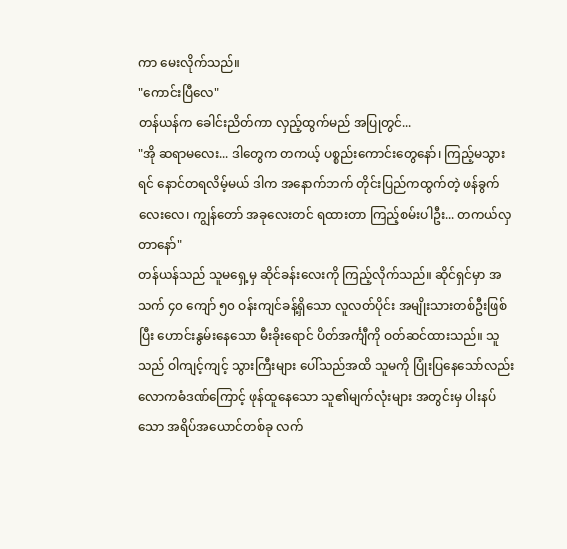ကာ မေးလိုက်သည်။
"ကောင်းပြီလေ"
တန်ယန်က ခေါင်းညိတ်ကာ လှည့်ထွက်မည် အပြုတွင်...
"အို ဆရာမလေး... ဒါတွေက တကယ့် ပစ္စည်းကောင်းတွေနော်၊ ကြည့်မသွားရင် နောင်တရလိမ့်မယ် ဒါက အနောက်ဘက် တိုင်းပြည်ကထွက်တဲ့ ဖန်ခွက်လေးလေ၊ ကျွန်တော် အခုလေးတင် ရထားတာ ကြည့်စမ်းပါဦး... တကယ်လှတာနော်"
တန်ယန်သည် သူမရှေ့မှ ဆိုင်ခန်းလေးကို ကြည့်လိုက်သည်။ ဆိုင်ရှင်မှာ အသက် ၄၀ ကျော် ၅၀ ဝန်းကျင်ခန့်ရှိသော လူလတ်ပိုင်း အမျိုးသားတစ်ဦးဖြစ်ပြီး ဟောင်းနွမ်းနေသော မီးခိုးရောင် ပိတ်အင်္ကျီကို ဝတ်ဆင်ထားသည်။ သူသည် ဝါကျင့်ကျင့် သွားကြီးများ ပေါ်သည်အထိ သူမကို ပြုံးပြနေသော်လည်း လောကဓံဒဏ်ကြောင့် ဖုန်ထူနေသော သူ၏မျက်လုံးများ အတွင်းမှ ပါးနပ်သော အရိပ်အယောင်တစ်ခု လက်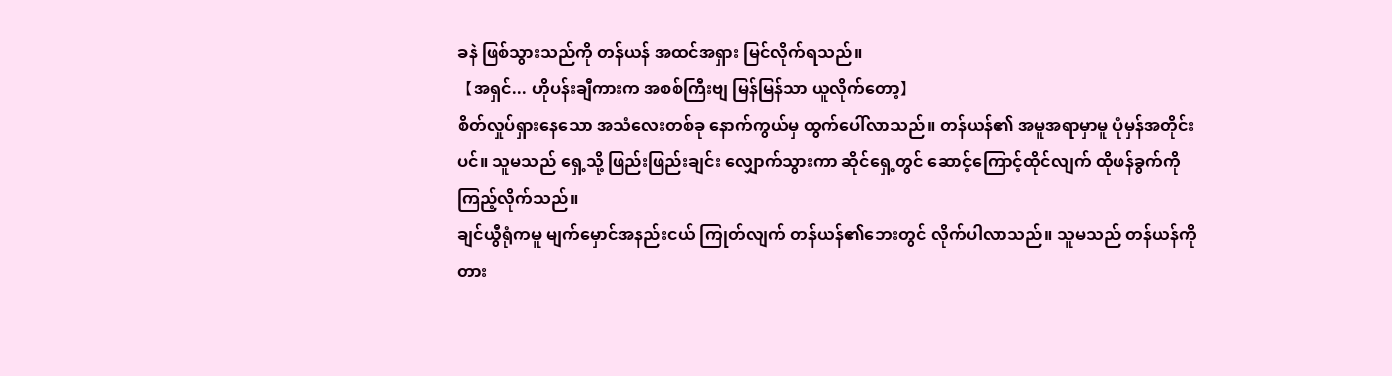ခနဲ ဖြစ်သွားသည်ကို တန်ယန် အထင်အရှား မြင်လိုက်ရသည်။
【အရှင်... ဟိုပန်းချီကားက အစစ်ကြီးဗျ မြန်မြန်သာ ယူလိုက်တော့】
စိတ်လှုပ်ရှားနေသော အသံလေးတစ်ခု နောက်ကွယ်မှ ထွက်ပေါ်လာသည်။ တန်ယန်၏ အမူအရာမှာမူ ပုံမှန်အတိုင်းပင်။ သူမသည် ရှေ့သို့ ဖြည်းဖြည်းချင်း လျှောက်သွားကာ ဆိုင်ရှေ့တွင် ဆောင့်ကြောင့်ထိုင်လျက် ထိုဖန်ခွက်ကို ကြည့်လိုက်သည်။
ချင်ယွီရုံကမူ မျက်မှောင်အနည်းငယ် ကြုတ်လျက် တန်ယန်၏ဘေးတွင် လိုက်ပါလာသည်။ သူမသည် တန်ယန်ကို တား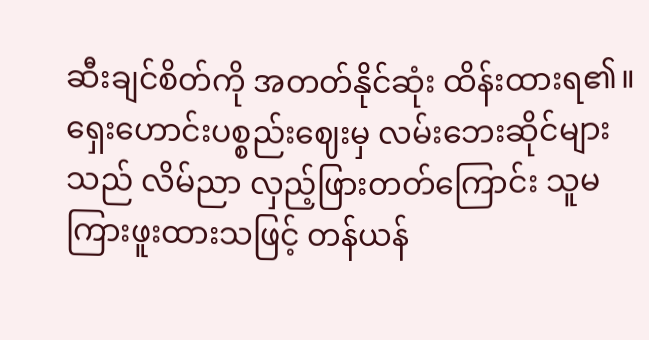ဆီးချင်စိတ်ကို အတတ်နိုင်ဆုံး ထိန်းထားရ၏။ ရှေးဟောင်းပစ္စည်းဈေးမှ လမ်းဘေးဆိုင်များသည် လိမ်ညာ လှည့်ဖြားတတ်ကြောင်း သူမကြားဖူးထားသဖြင့် တန်ယန်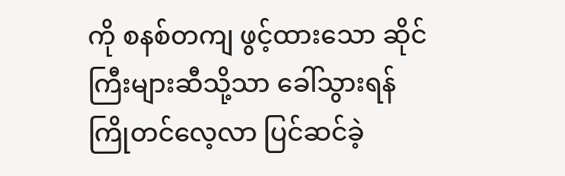ကို စနစ်တကျ ဖွင့်ထားသော ဆိုင်ကြီးများဆီသို့သာ ခေါ်သွားရန် ကြိုတင်လေ့လာ ပြင်ဆင်ခဲ့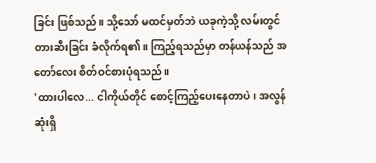ခြင်း ဖြစ်သည်။ သို့သော် မထင်မှတ်ဘဲ ယခုကဲ့သို့ လမ်းတွင် တားဆီးခြင်း ခံလိုက်ရ၏။ ကြည့်ရသည်မှာ တန်ယန်သည် အတော်လေး စိတ်ဝင်စားပုံရသည်။
'ထားပါလေ... ငါကိုယ်တိုင် စောင့်ကြည့်ပေးနေတာပဲ၊ အလွန်ဆုံးရှိ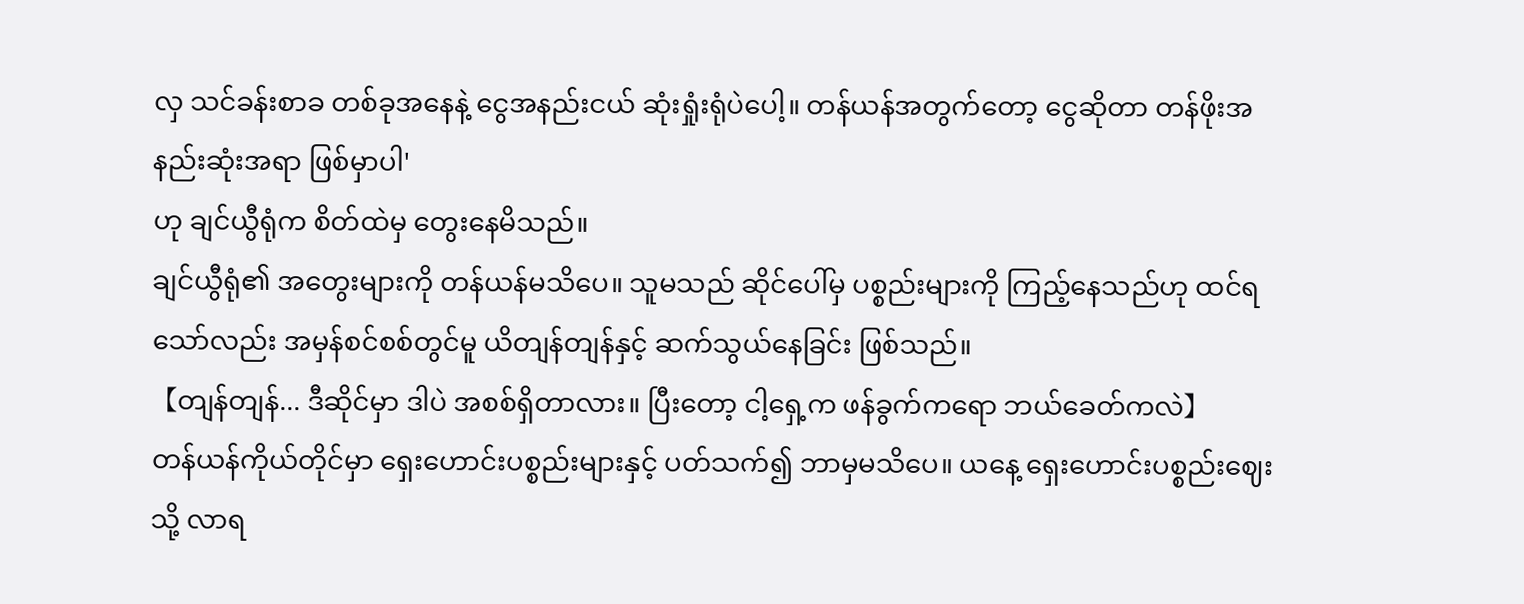လှ သင်ခန်းစာခ တစ်ခုအနေနဲ့ ငွေအနည်းငယ် ဆုံးရှုံးရုံပဲပေါ့။ တန်ယန်အတွက်တော့ ငွေဆိုတာ တန်ဖိုးအနည်းဆုံးအရာ ဖြစ်မှာပါ'
ဟု ချင်ယွီရုံက စိတ်ထဲမှ တွေးနေမိသည်။
ချင်ယွီရုံ၏ အတွေးများကို တန်ယန်မသိပေ။ သူမသည် ဆိုင်ပေါ်မှ ပစ္စည်းများကို ကြည့်နေသည်ဟု ထင်ရသော်လည်း အမှန်စင်စစ်တွင်မူ ယိတျန်တျန်နှင့် ဆက်သွယ်နေခြင်း ဖြစ်သည်။
【တျန်တျန်... ဒီဆိုင်မှာ ဒါပဲ အစစ်ရှိတာလား။ ပြီးတော့ ငါ့ရှေ့က ဖန်ခွက်ကရော ဘယ်ခေတ်ကလဲ】
တန်ယန်ကိုယ်တိုင်မှာ ရှေးဟောင်းပစ္စည်းများနှင့် ပတ်သက်၍ ဘာမှမသိပေ။ ယနေ့ ရှေးဟောင်းပစ္စည်းဈေးသို့ လာရ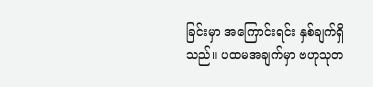ခြင်းမှာ အကြောင်းရင်း နှစ်ချက်ရှိသည်။ ပထမအချက်မှာ ဗဟုသုတ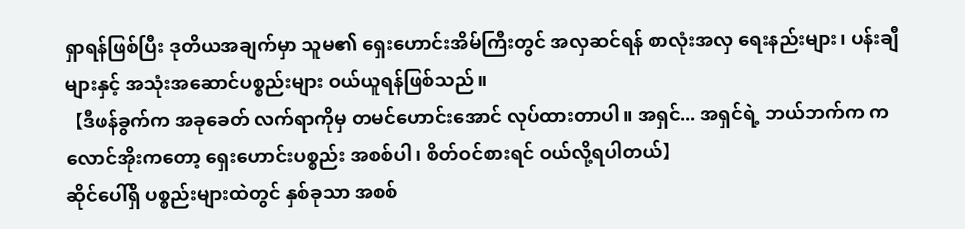ရှာရန်ဖြစ်ပြီး ဒုတိယအချက်မှာ သူမ၏ ရှေးဟောင်းအိမ်ကြီးတွင် အလှဆင်ရန် စာလုံးအလှ ရေးနည်းများ၊ ပန်းချီများနှင့် အသုံးအဆောင်ပစ္စည်းများ ဝယ်ယူရန်ဖြစ်သည်။
【ဒီဖန်ခွက်က အခုခေတ် လက်ရာကိုမှ တမင်ဟောင်းအောင် လုပ်ထားတာပါ။ အရှင်... အရှင်ရဲ့ ဘယ်ဘက်က ကလောင်အိုးကတော့ ရှေးဟောင်းပစ္စည်း အစစ်ပါ၊ စိတ်ဝင်စားရင် ဝယ်လို့ရပါတယ်】
ဆိုင်ပေါ်ရှိ ပစ္စည်းများထဲတွင် နှစ်ခုသာ အစစ်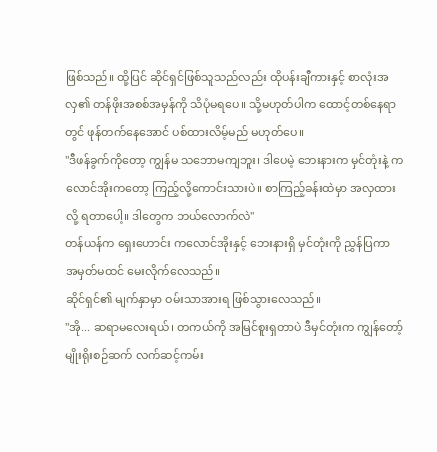ဖြစ်သည်။ ထို့ပြင် ဆိုင်ရှင်ဖြစ်သူသည်လည်း ထိုပန်းချီကားနှင့် စာလုံးအလှ၏ တန်ဖိုးအစစ်အမှန်ကို သိပုံမရပေ။ သို့မဟုတ်ပါက ထောင့်တစ်နေရာတွင် ဖုန်တက်နေအောင် ပစ်ထားလိမ့်မည် မဟုတ်ပေ။
"ဒီဖန်ခွက်ကိုတော့ ကျွန်မ သဘောမကျဘူး၊ ဒါပေမဲ့ ဘေးနားက မှင်တုံးနဲ့ ကလောင်အိုးကတော့ ကြည့်လို့ကောင်းသားပဲ။ စာကြည့်ခန်းထဲမှာ အလှထားလို့ ရတာပေါ့။ ဒါတွေက ဘယ်လောက်လဲ"
တန်ယန်က ရှေးဟောင်း ကလောင်အိုးနှင့် ဘေးနားရှိ မှင်တုံးကို ညွှန်ပြကာ အမှတ်မထင် မေးလိုက်လေသည်။
ဆိုင်ရှင်၏ မျက်နှာမှာ ဝမ်းသာအားရ ဖြစ်သွားလေသည်။
"အို... ဆရာမလေးရယ်၊ တကယ်ကို အမြင်စူးရှတာပဲ ဒီမှင်တုံးက ကျွန်တော့် မျိုးရိုးစဉ်ဆက် လက်ဆင့်ကမ်း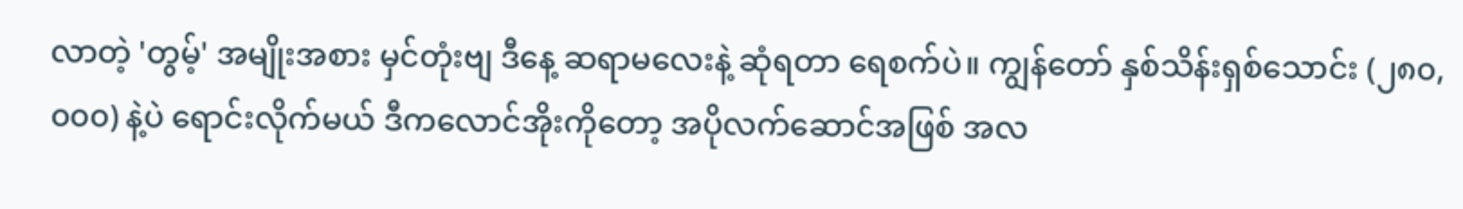လာတဲ့ 'တွမ့်' အမျိုးအစား မှင်တုံးဗျ ဒီနေ့ ဆရာမလေးနဲ့ ဆုံရတာ ရေစက်ပဲ။ ကျွန်တော် နှစ်သိန်းရှစ်သောင်း (၂၈၀,၀၀၀) နဲ့ပဲ ရောင်းလိုက်မယ် ဒီကလောင်အိုးကိုတော့ အပိုလက်ဆောင်အဖြစ် အလ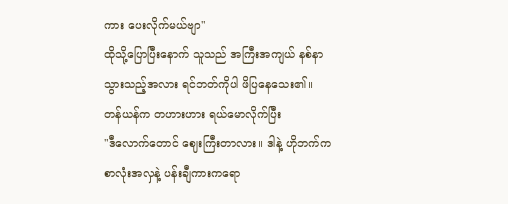ကား ပေးလိုက်မယ်ဗျာ"
ထိုသို့ပြောပြီးနောက် သူသည် အကြီးအကျယ် နစ်နာသွားသည့်အလား ရင်ဘတ်ကိုပါ ဖိပြနေသေး၏။
တန်ယန်က တဟားဟား ရယ်မောလိုက်ပြီး
"ဒီလောက်တောင် ဈေးကြီးတာလား။ ဒါနဲ့ ဟိုဘက်က စာလုံးအလှနဲ့ ပန်းချီကားကရော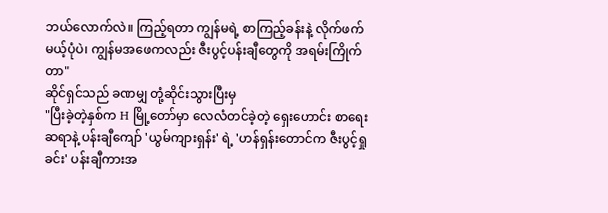ဘယ်လောက်လဲ။ ကြည့်ရတာ ကျွန်မရဲ့ စာကြည့်ခန်းနဲ့ လိုက်ဖက်မယ့်ပုံပဲ၊ ကျွန်မအဖေကလည်း ဇီးပွင့်ပန်းချီတွေကို အရမ်းကြိုက်တာ"
ဆိုင်ရှင်သည် ခဏမျှ တုံ့ဆိုင်းသွားပြီးမှ
"ပြီးခဲ့တဲ့နှစ်က H မြို့တော်မှာ လေလံတင်ခဲ့တဲ့ ရှေးဟောင်း စာရေးဆရာနဲ့ ပန်းချီကျော် 'ယွမ်ကျားရှန်း' ရဲ့ 'ဟန်ရှန်းတောင်က ဇီးပွင့်ရှုခင်း' ပန်းချီကားအ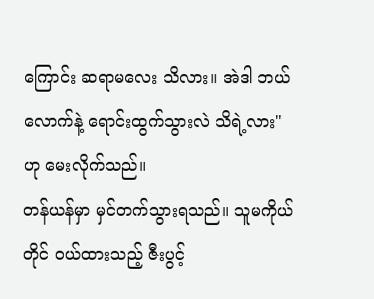ကြောင်း ဆရာမလေး သိလား။ အဲဒါ ဘယ်လောက်နဲ့ ရောင်းထွက်သွားလဲ သိရဲ့လား"
ဟု မေးလိုက်သည်။
တန်ယန်မှာ မှင်တက်သွားရသည်။ သူမကိုယ်တိုင် ဝယ်ထားသည့် ဇီးပွင့်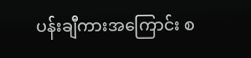ပန်းချီကားအကြောင်း စ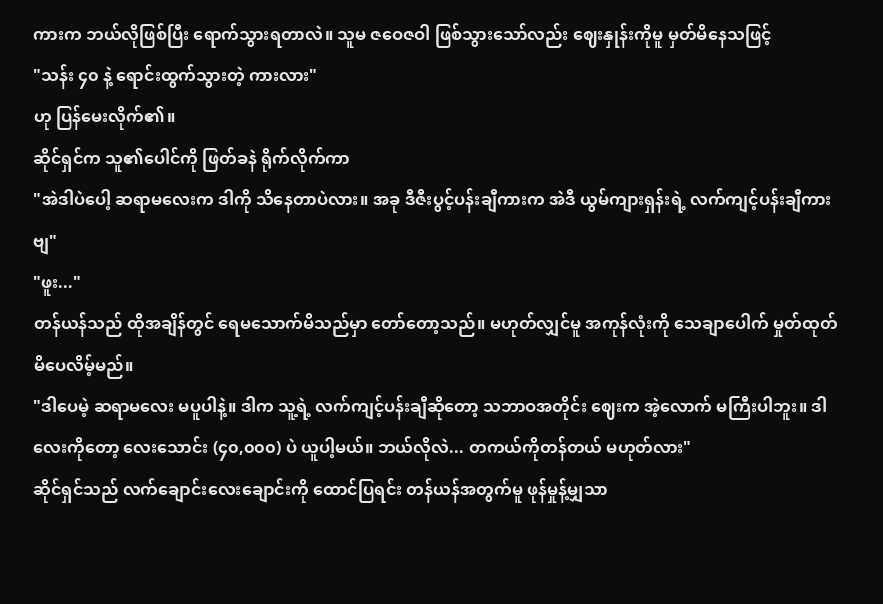ကားက ဘယ်လိုဖြစ်ပြီး ရောက်သွားရတာလဲ။ သူမ ဇဝေဇဝါ ဖြစ်သွားသော်လည်း ဈေးနှုန်းကိုမူ မှတ်မိနေသဖြင့်
"သန်း ၄၀ နဲ့ ရောင်းထွက်သွားတဲ့ ကားလား"
ဟု ပြန်မေးလိုက်၏။
ဆိုင်ရှင်က သူ၏ပေါင်ကို ဖြတ်ခနဲ ရိုက်လိုက်ကာ
"အဲဒါပဲပေါ့ ဆရာမလေးက ဒါကို သိနေတာပဲလား။ အခု ဒီဇီးပွင့်ပန်းချီကားက အဲဒီ ယွမ်ကျားရှန်းရဲ့ လက်ကျင့်ပန်းချီကားဗျ"
"ဖူး..."
တန်ယန်သည် ထိုအချိန်တွင် ရေမသောက်မိသည်မှာ တော်တော့သည်။ မဟုတ်လျှင်မူ အကုန်လုံးကို သေချာပေါက် မှုတ်ထုတ်မိပေလိမ့်မည်။
"ဒါပေမဲ့ ဆရာမလေး မပူပါနဲ့။ ဒါက သူ့ရဲ့ လက်ကျင့်ပန်းချီဆိုတော့ သဘာဝအတိုင်း ဈေးက အဲ့လောက် မကြီးပါဘူး။ ဒါလေးကိုတော့ လေးသောင်း (၄၀,၀၀၀) ပဲ ယူပါ့မယ်။ ဘယ်လိုလဲ... တကယ်ကိုတန်တယ် မဟုတ်လား"
ဆိုင်ရှင်သည် လက်ချောင်းလေးချောင်းကို ထောင်ပြရင်း တန်ယန်အတွက်မူ ဖုန်မှုန့်မျှသာ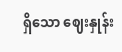ရှိသော ဈေးနှုန်း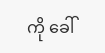ကို ခေါ်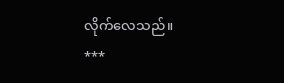လိုက်လေသည်။
***